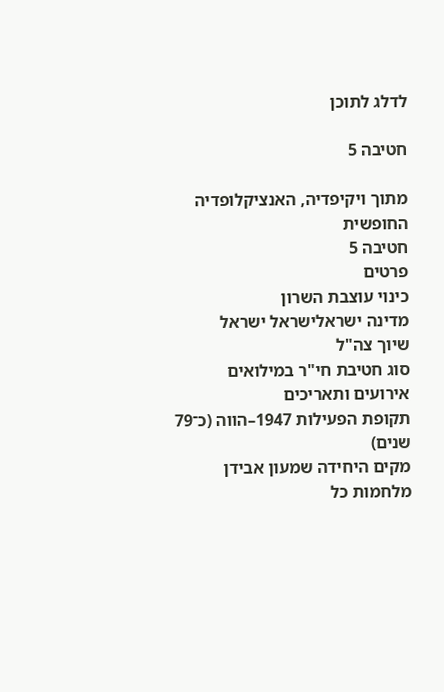לדלג לתוכן

חטיבה 5

מתוך ויקיפדיה, האנציקלופדיה החופשית
חטיבה 5
פרטים
כינוי עוצבת השרון
מדינה ישראלישראל ישראל
שיוך צה"ל
סוג חטיבת חי"ר במילואים
אירועים ותאריכים
תקופת הפעילות 1947–הווה (כ־79 שנים)
מקים היחידה שמעון אבידן
מלחמות כל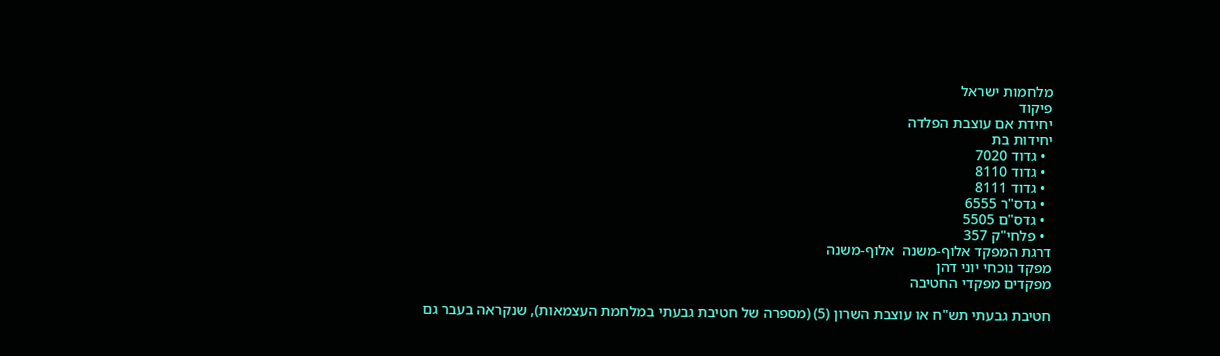מלחמות ישראל
פיקוד
יחידת אם עוצבת הפלדה
יחידות בת
  • גדוד 7020
  • גדוד 8110
  • גדוד 8111
  • גדס"ר 6555
  • גדס"ם 5505
  • פלחי"ק 357
דרגת המפקד אלוף-משנה  אלוף-משנה
מפקד נוכחי יוני דהן
מפקדים מפקדי החטיבה

חטיבת גבעתי תש"ח או עוצבת השרון (5) (מספרה של חטיבת גבעתי במלחמת העצמאות), שנקראה בעבר גם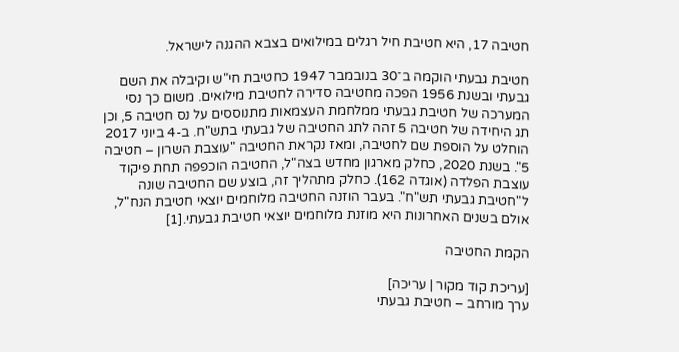חטיבה 17, היא חטיבת חיל רגלים במילואים בצבא ההגנה לישראל.

חטיבת גבעתי הוקמה ב־30 בנובמבר 1947 כחטיבת חי"ש וקיבלה את השם גבעתי ובשנת 1956 הפכה מחטיבה סדירה לחטיבת מילואים. משום כך נסי המערכה של חטיבת גבעתי ממלחמת העצמאות מתנוססים על נס חטיבה 5, וכן תג היחידה של חטיבה 5 זהה לתג החטיבה של גבעתי בתש"ח. ב-4 ביוני 2017 הוחלט על הוספת שם לחטיבה, ומאז נקראת החטיבה "עוצבת השרון – חטיבה 5". בשנת 2020, כחלק מארגון מחדש בצה"ל, החטיבה הוכפפה תחת פיקוד עוצבת הפלדה (אוגדה 162). כחלק מתהליך זה, בוצע שם החטיבה שונה ל"חטיבת גבעתי תש"ח". בעבר הוזנה החטיבה מלוחמים יוצאי חטיבת הנח"ל, אולם בשנים האחרונות היא מוזנת מלוחמים יוצאי חטיבת גבעתי.[1]

הקמת החטיבה

[עריכת קוד מקור | עריכה]
ערך מורחב – חטיבת גבעתי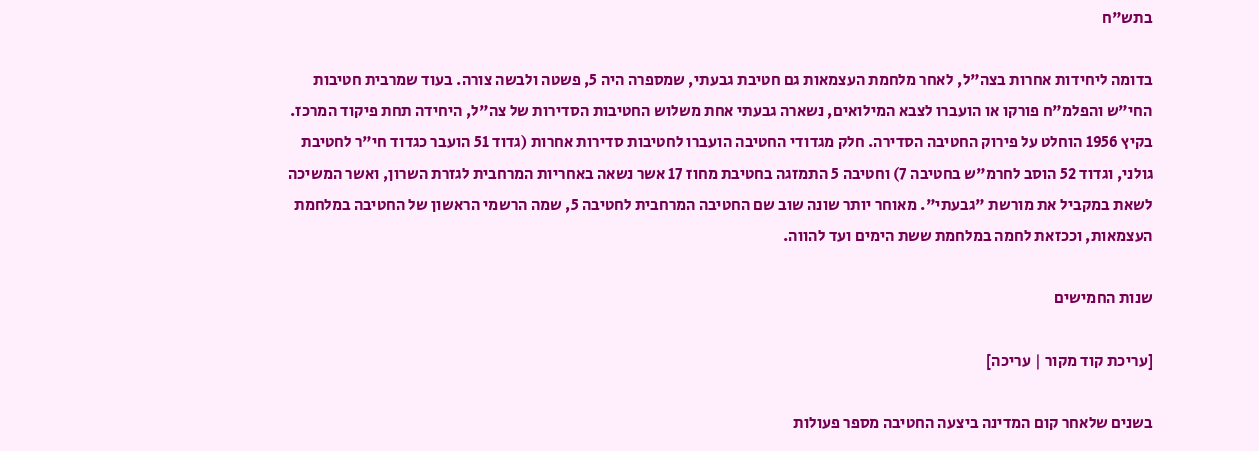בתש"ח

בדומה ליחידות אחרות בצה"ל, לאחר מלחמת העצמאות גם חטיבת גבעתי, שמספרה היה 5, פשטה ולבשה צורה. בעוד שמרבית חטיבות החי"ש והפלמ"ח פורקו או הועברו לצבא המילואים, נשארה גבעתי אחת משלוש החטיבות הסדירות של צה"ל, היחידה תחת פיקוד המרכז. בקיץ 1956 הוחלט על פירוק החטיבה הסדירה. חלק מגדודי החטיבה הועברו לחטיבות סדירות אחרות (גדוד 51 הועבר כגדוד חי"ר לחטיבת גולני, וגדוד 52 הוסב לחרמ"ש בחטיבה 7) וחטיבה 5 התמזגה בחטיבת מחוז 17 אשר נשאה באחריות המרחבית לגזרת השרון, ואשר המשיכה לשאת במקביל את מורשת "גבעתי". מאוחר יותר שונה שוב שם החטיבה המרחבית לחטיבה 5, שמה הרשמי הראשון של החטיבה במלחמת העצמאות, וככזאת לחמה במלחמת ששת הימים ועד להווה.

שנות החמישים

[עריכת קוד מקור | עריכה]

בשנים שלאחר קום המדינה ביצעה החטיבה מספר פעולות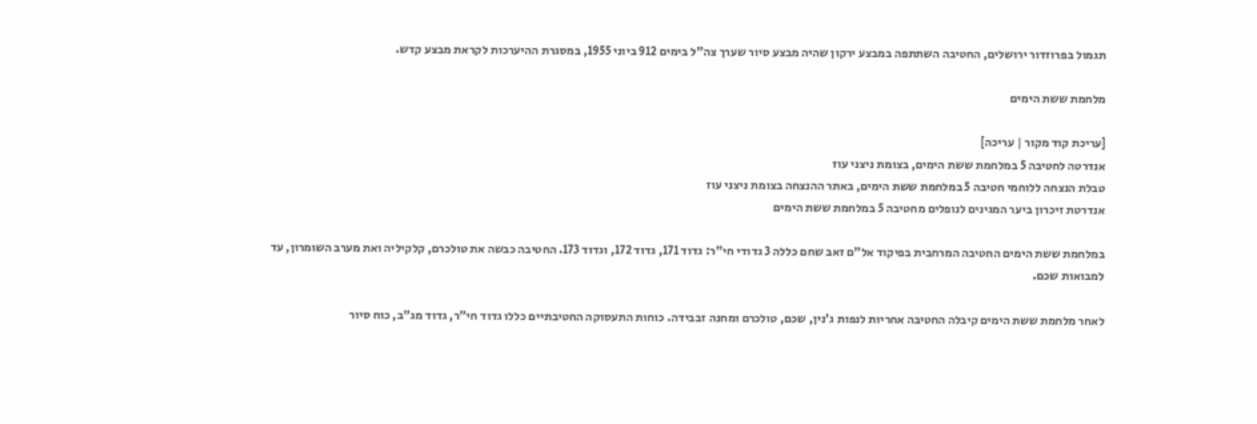תגמול בפרוזדור ירושלים, החטיבה השתתפה במבצע ירקון שהיה מבצע סיור שערך צה"ל בימים 912 ביוני 1955, במסגרת ההיערכות לקראת מבצע קדש.

מלחמת ששת הימים

[עריכת קוד מקור | עריכה]
אנדרטה לחטיבה 5 במלחמת ששת הימים, בצומת ניצני עוז
טבלת הנצחה ללוחמי חטיבה 5 במלחמת ששת הימים, באתר ההנצחה בצומת ניצני עוז
אנדרטת זיכרון ביער המגינים לנופלים מחטיבה 5 במלחמת ששת הימים

במלחמת ששת הימים החטיבה המרחבית בפיקוד אל"ם זאב שחם כללה 3 גדודי חי"ר: גדוד 171, גדוד 172, וגדוד 173. החטיבה כבשה את טולכרם, קלקיליה ואת מערב השומרון, עד למבואות שכם.

לאחר מלחמת ששת הימים קיבלה החטיבה אחריות לנפות ג'נין, שכם, טולכרם ומחנה זבבידה. כוחות התעסוקה החטיבתיים כללו גדוד חי"ר, גדוד מג"ב, כוח סיור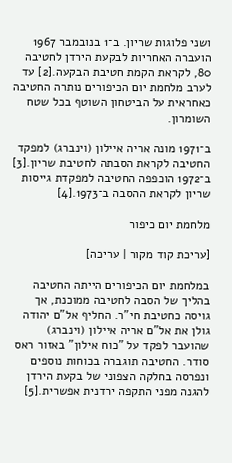ושני פלוגות שריון. ב־1 בנובמבר 1967 הועברה האחריות לבקעת הירדן לחטיבה 80, לקראת הקמת חטיבת הבקעה.[2] עד לערב מלחמת יום הכיפורים נותרה החטיבה כאחראית על הביטחון השוטף בכל שטח השומרון.

ב־1971 מונה אריה איילון (וינברג) למפקד החטיבה לקראת הסבתה לחטיבת שריון.[3] ב־1972 הוכפפה החטיבה למפקדת גייסות שריון לקראת ההסבה ב־1973.[4]

מלחמת יום כיפור

[עריכת קוד מקור | עריכה]

במלחמת יום הכיפורים הייתה החטיבה בהליך של הסבה לחטיבה ממוכנת, אך גויסה כחטיבת חי"ר. החליף אל"ם יהודה גולן את אל"ם אריה איילון (וינברג) שהועבר לפקד על "כוח אילון" באזור ראס סודר. החטיבה תוגברה בכוחות נוספים ונפרסה בחלקה הצפוני של בקעת הירדן להגנה מפני התקפה ירדנית אפשרית.[5]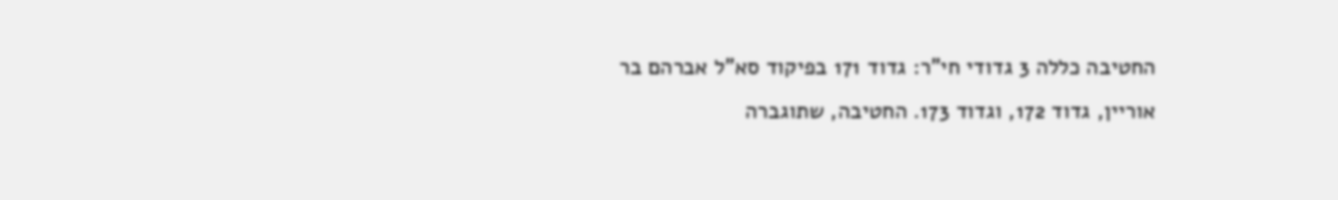החטיבה כללה 3 גדודי חי"ר: גדוד 171 בפיקוד סא"ל אברהם בר אוריין, גדוד 172, וגדוד 173. החטיבה, שתוגברה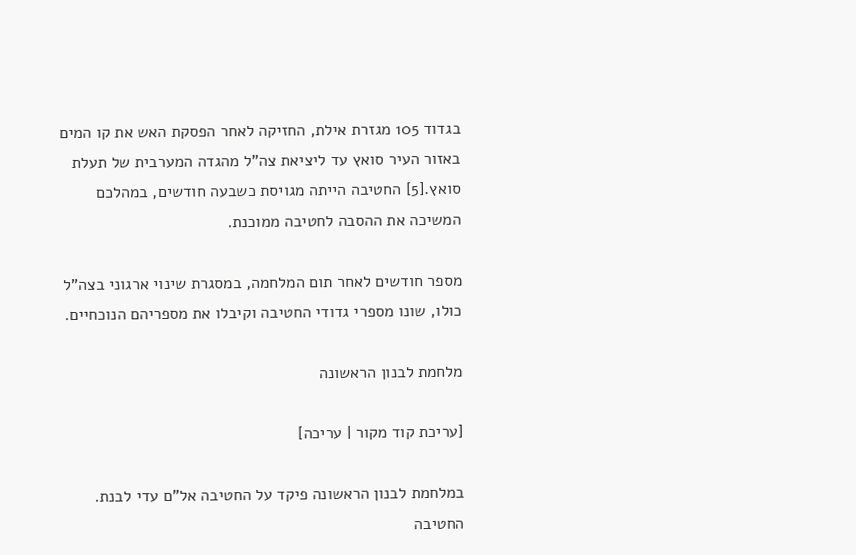בגדוד 105 מגזרת אילת, החזיקה לאחר הפסקת האש את קו המים באזור העיר סואץ עד ליציאת צה"ל מהגדה המערבית של תעלת סואץ.[5] החטיבה הייתה מגויסת כשבעה חודשים, במהלכם המשיכה את ההסבה לחטיבה ממוכנת.

מספר חודשים לאחר תום המלחמה, במסגרת שינוי ארגוני בצה"ל כולו, שונו מספרי גדודי החטיבה וקיבלו את מספריהם הנוכחיים.

מלחמת לבנון הראשונה

[עריכת קוד מקור | עריכה]

במלחמת לבנון הראשונה פיקד על החטיבה אל"ם עדי לבנת. החטיבה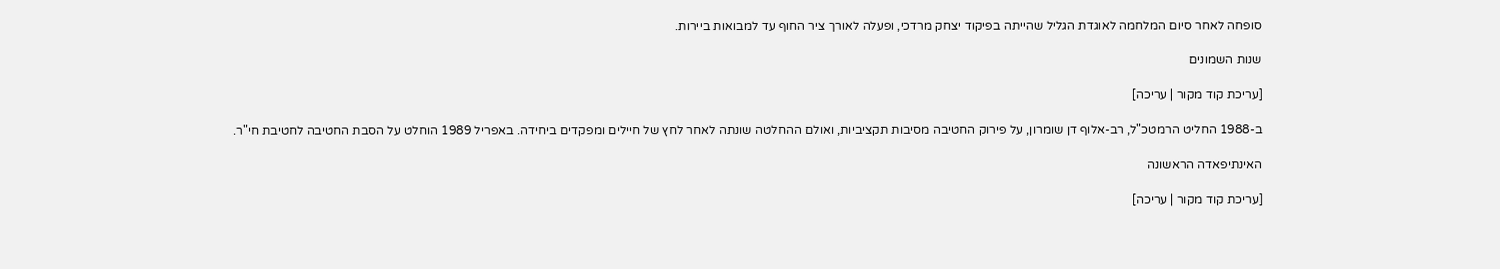סופחה לאחר סיום המלחמה לאוגדת הגליל שהייתה בפיקוד יצחק מרדכי, ופעלה לאורך ציר החוף עד למבואות ביירות.

שנות השמונים

[עריכת קוד מקור | עריכה]

ב-1988 החליט הרמטכ"ל, רב-אלוף דן שומרון, על פירוק החטיבה מסיבות תקציביות, ואולם ההחלטה שונתה לאחר לחץ של חיילים ומפקדים ביחידה. באפריל 1989 הוחלט על הסבת החטיבה לחטיבת חי"ר.

האינתיפאדה הראשונה

[עריכת קוד מקור | עריכה]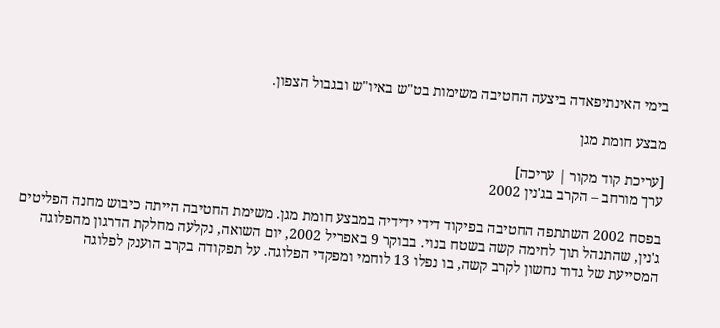בימי האינתיפאדה ביצעה החטיבה משימות בט"ש באיו"ש ובגבול הצפון.

מבצע חומת מגן

[עריכת קוד מקור | עריכה]
ערך מורחב – הקרב בג'נין 2002

בפסח 2002 השתתפה החטיבה בפיקוד דידי ידידיה במבצע חומת מגן. משימת החטיבה הייתה כיבוש מחנה הפליטים ג'נין, שהתנהל תוך לחימה קשה בשטח בנוי. בבוקר 9 באפריל 2002, יום השואה, נקלעה מחלקת הדרגון מהפלוגה המסייעת של גדוד נחשון לקרב קשה, בו נפלו 13 לוחמי ומפקדי הפלוגה. על תפקודה בקרב הוענק לפלוגה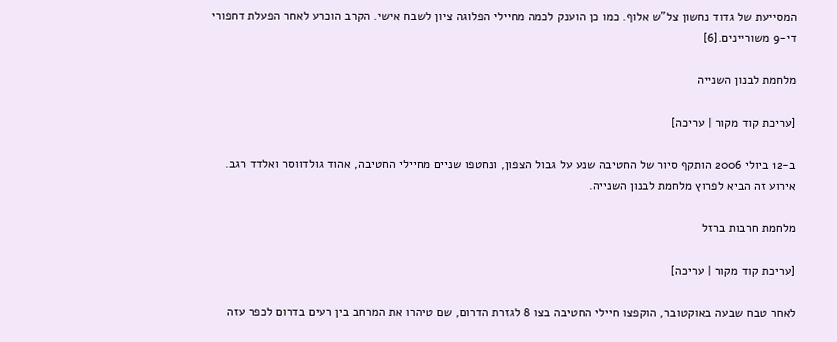המסייעת של גדוד נחשון צל"ש אלוף. כמו כן הוענק לכמה מחיילי הפלוגה ציון לשבח אישי. הקרב הוכרע לאחר הפעלת דחפורי די-9 משוריינים.[6]

מלחמת לבנון השנייה

[עריכת קוד מקור | עריכה]

ב-12 ביולי 2006 הותקף סיור של החטיבה שנע על גבול הצפון, ונחטפו שניים מחיילי החטיבה, אהוד גולדווסר ואלדד רגב. אירוע זה הביא לפרוץ מלחמת לבנון השנייה.

מלחמת חרבות ברזל

[עריכת קוד מקור | עריכה]

לאחר טבח שבעה באוקטובר, הוקפצו חיילי החטיבה בצו 8 לגזרת הדרום, שם טיהרו את המרחב בין רעים בדרום לכפר עזה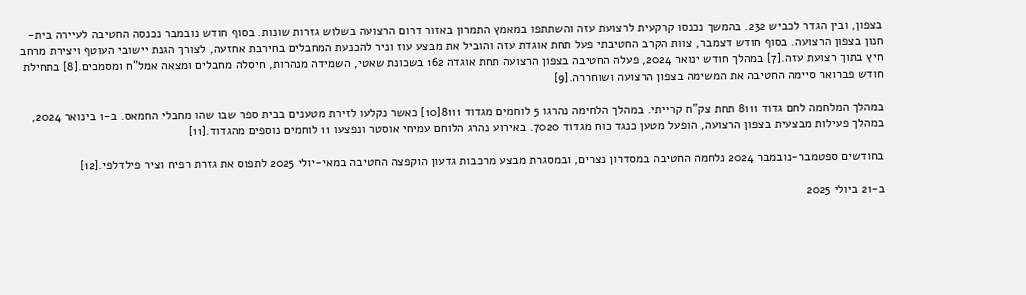בצפון, ובין הגדר לכביש 232. בהמשך נכנסו קרקעית לרצועת עזה והשתתפו במאמץ התמרון באזור דרום הרצועה בשלוש גזרות שונות. בסוף חודש נובמבר נכנסה החטיבה לעיירה בית-חנון בצפון הרצועה. בסוף חודש דצמבר, צוות הקרב החטיבתי פעל תחת אוגדת עזה והוביל את מבצע עוז וניר להכנעת המחבלים בחירבת אחזעה, לצורך הגנת יישובי העוטף ויצירת מרחב חיץ בתוך רצועת עזה.[7] במהלך חודש ינואר 2024, פעלה החטיבה בצפון הרצועה תחת אוגדה 162 בשכונת שאטי, השמידה מנהרות, חיסלה מחבלים ומצאה אמל"ח ומסמכים.[8] בתחילת חודש פברואר סיימה החטיבה את המשימה בצפון הרצועה ושוחררה.[9]

במהלך המלחמה לחם גדוד 8111 תחת צק"ח קרייתי. במהלך הלחימה נהרגו 5 לוחמים מגדוד 8111[10] כאשר נקלעו לזירת מטענים בבית ספר שבו שהו מחבלי החמאס. ב-1 בינואר 2024, במהלך פעילות מבצעית בצפון הרצועה, הופעל מטען כנגד כוח מגדוד 7020. באירוע נהרג הלוחם עמיחי אוסטר ונפצעו 11 לוחמים נוספים מהגדוד.[11]

בחודשים ספטמבר-נובמבר 2024 נלחמה החטיבה במסדרון נצרים, ובמסגרת מבצע מרכבות גדעון הוקפצה החטיבה במאי-יולי 2025 לתפוס את גזרת רפיח וציר פילדלפי.[12]

ב-21 ביולי 2025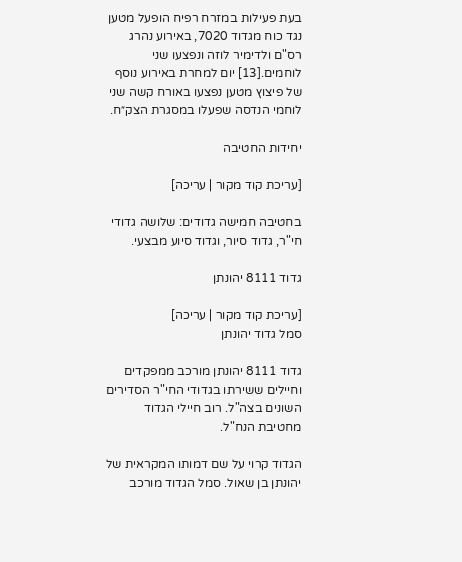בעת פעילות במזרח רפיח הופעל מטען נגד כוח מגדוד 7020, באירוע נהרג רס"ם ולדימיר לוזה ונפצעו שני לוחמים.[13] יום למחרת באירוע נוסף של פיצוץ מטען נפצעו באורח קשה שני לוחמי הנדסה שפעלו במסגרת הצק״ח.

יחידות החטיבה

[עריכת קוד מקור | עריכה]

בחטיבה חמישה גדודים: שלושה גדודי חי"ר, גדוד סיור, וגדוד סיוע מבצעי.

גדוד 8111 יהונתן

[עריכת קוד מקור | עריכה]
סמל גדוד יהונתן

גדוד 8111 יהונתן מורכב ממפקדים וחיילים ששירתו בגדודי החי"ר הסדירים השונים בצה"ל. רוב חיילי הגדוד מחטיבת הנח"ל.

הגדוד קרוי על שם דמותו המקראית של יהונתן בן שאול. סמל הגדוד מורכב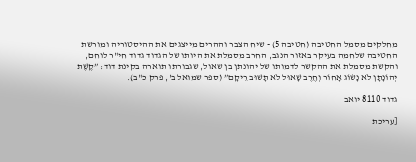מחלקים מסמל החטיבה (חטיבה 5) - שיח הצבר וההרים מייצגים את ההיסטוריה ומורשת החטיבה שלחמה בעיקר באזור הנגב, החרב מסמלת את היותו של הגדוד גדוד חי"ר לוחם, והקשת מסמלת את ההקשר לדמותו של יהונתן בן שאול, שגבורתו תוארה בקינת דוד: ”קֶשֶׁת יְהוֹנָתָן לֹא נָשׂוֹג אָחוֹר וְחֶרֶב שָׁאוּל לֹא תָשׁוּב רֵיקָם” (ספר שמואל ב', פרק כ"ב).

גדוד 8110 יואב

[עריכת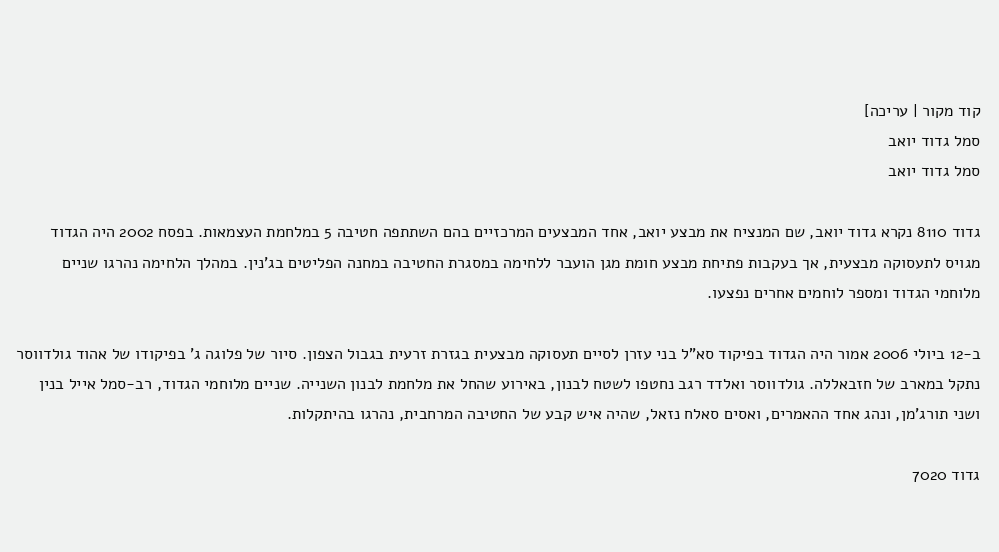קוד מקור | עריכה]
סמל גדוד יואב
סמל גדוד יואב

גדוד 8110 נקרא גדוד יואב, שם המנציח את מבצע יואב, אחד המבצעים המרכזיים בהם השתתפה חטיבה 5 במלחמת העצמאות. בפסח 2002 היה הגדוד מגויס לתעסוקה מבצעית, אך בעקבות פתיחת מבצע חומת מגן הועבר ללחימה במסגרת החטיבה במחנה הפליטים בג'נין. במהלך הלחימה נהרגו שניים מלוחמי הגדוד ומספר לוחמים אחרים נפצעו.

ב-12 ביולי 2006 אמור היה הגדוד בפיקוד סא"ל בני עזרן לסיים תעסוקה מבצעית בגזרת זרעית בגבול הצפון. סיור של פלוגה ג' בפיקודו של אהוד גולדווסר נתקל במארב של חזבאללה. גולדווסר ואלדד רגב נחטפו לשטח לבנון, באירוע שהחל את מלחמת לבנון השנייה. שניים מלוחמי הגדוד, רב-סמל אייל בנין ושני תורג'מן, ונהג אחד ההאמרים, ואסים סאלח נזאל, שהיה איש קבע של החטיבה המרחבית, נהרגו בהיתקלות.

גדוד 7020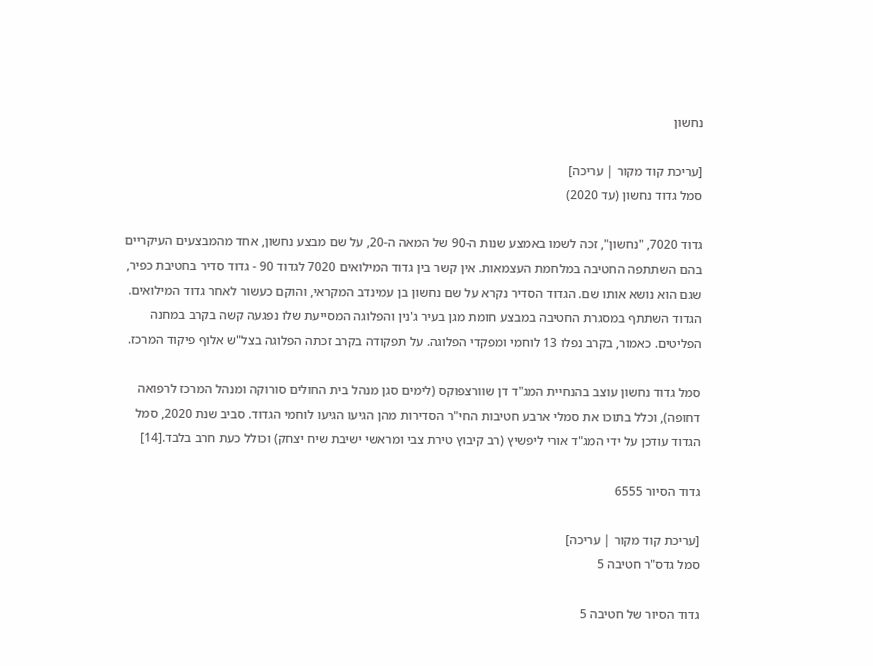נחשון

[עריכת קוד מקור | עריכה]
סמל גדוד נחשון (עד 2020)

גדוד 7020, "נחשון", זכה לשמו באמצע שנות ה-90 של המאה ה-20, על שם מבצע נחשון, אחד מהמבצעים העיקריים בהם השתתפה החטיבה במלחמת העצמאות. אין קשר בין גדוד המילואים 7020 לגדוד 90 - גדוד סדיר בחטיבת כפיר, שגם הוא נושא אותו שם. הגדוד הסדיר נקרא על שם נחשון בן עמינדב המקראי, והוקם כעשור לאחר גדוד המילואים. הגדוד השתתף במסגרת החטיבה במבצע חומת מגן בעיר ג'נין והפלוגה המסייעת שלו נפגעה קשה בקרב במחנה הפליטים. כאמור, בקרב נפלו 13 לוחמי ומפקדי הפלוגה. על תפקודה בקרב זכתה הפלוגה בצל"ש אלוף פיקוד המרכז.

סמל גדוד נחשון עוצב בהנחיית המג"ד דן שוורצפוקס (לימים סגן מנהל בית החולים סורוקה ומנהל המרכז לרפואה דחופה), וכלל בתוכו את סמלי ארבע חטיבות החי"ר הסדירות מהן הגיעו הגיעו לוחמי הגדוד. סביב שנת 2020, סמל הגדוד עודכן על ידי המג"ד אורי ליפשיץ (רב קיבוץ טירת צבי ומראשי ישיבת שיח יצחק) וכולל כעת חרב בלבד.[14]

גדוד הסיור 6555

[עריכת קוד מקור | עריכה]
סמל גדס"ר חטיבה 5

גדוד הסיור של חטיבה 5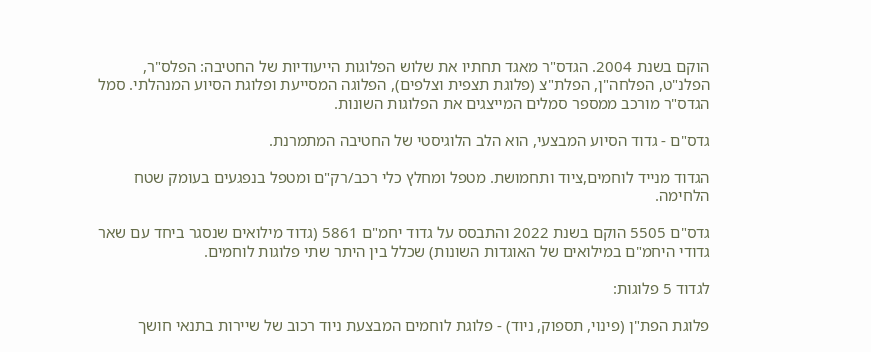הוקם בשנת 2004. הגדס"ר מאגד תחתיו את שלוש הפלוגות הייעודיות של החטיבה: הפלס"ר, הפלנ"ט, הפלחה"ן, הפלת"צ (פלוגת תצפית וצלפים), הפלוגה המסייעת ופלוגת הסיוע המנהלתי. סמל הגדס"ר מורכב ממספר סמלים המייצגים את הפלוגות השונות.

גדס"ם - גדוד הסיוע המבצעי, הוא הלב הלוגיסטי של החטיבה המתמרנת.

הגדוד מנייד לוחמים,ציוד ותחמושת. מטפל ומחלץ כלי רכב/רק"ם ומטפל בנפגעים בעומק שטח הלחימה.

גדס"ם 5505 הוקם בשנת 2022 והתבסס על גדוד יחמ"ם 5861 (גדוד מילואים שנסגר ביחד עם שאר גדודי היחמ"ם במילואים של האוגדות השונות) שכלל בין היתר שתי פלוגות לוחמים.

לגדוד 5 פלוגות:

פלוגת הפת"ן (פינוי, תספוק, ניוד) - פלוגת לוחמים המבצעת ניוד רכוב של שיירות בתנאי חושך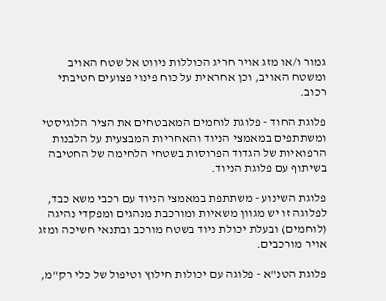גמור ו/או מזג אויר חריג הכוללות ניווט אל שטח האויב ומשטח האויב, וכן אחראית על כוח פינוי פצועים חטיבתי רכוב.

פלוגת החוד - פלוגת לוחמים המאבטחים את הציר הלוגיסטי ומשתתפים במאמצי הניוד והאחריות המבצעית על הלבנות הרפואיות של הגדוד הפרוסות בשטחי הלחימה של החטיבה בשיתוף עם פלוגת הניוד.

פלוגת השינוע - משתתפת במאמצי הניוד עם רכבי משא כבד, לפלוגה זו יש מגוון משאיות ומורכבת מנהגים ומפקדי נהיגה (לוחמים) ובעלת יכולת ניוד בשטח מורכב ובתנאי חשיכה ומזג אויר מורכבים.

פלוגת הטנ"א - פלוגה עם יכולות חילוץ וטיפול של כלי רק"מ,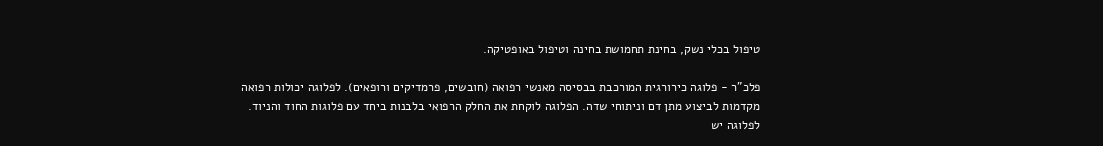טיפול בכלי נשק, בחינת תחמושת בחינה וטיפול באופטיקה.

פלכ"ר - פלוגה כירורגית המורכבת בבסיסה מאנשי רפואה (חובשים, פרמדיקים ורופאים). לפלוגה יכולות רפואה מקדמות לביצוע מתן דם וניתוחי שדה. הפלוגה לוקחת את החלק הרפואי בלבנות ביחד עם פלוגות החוד והניוד. לפלוגה יש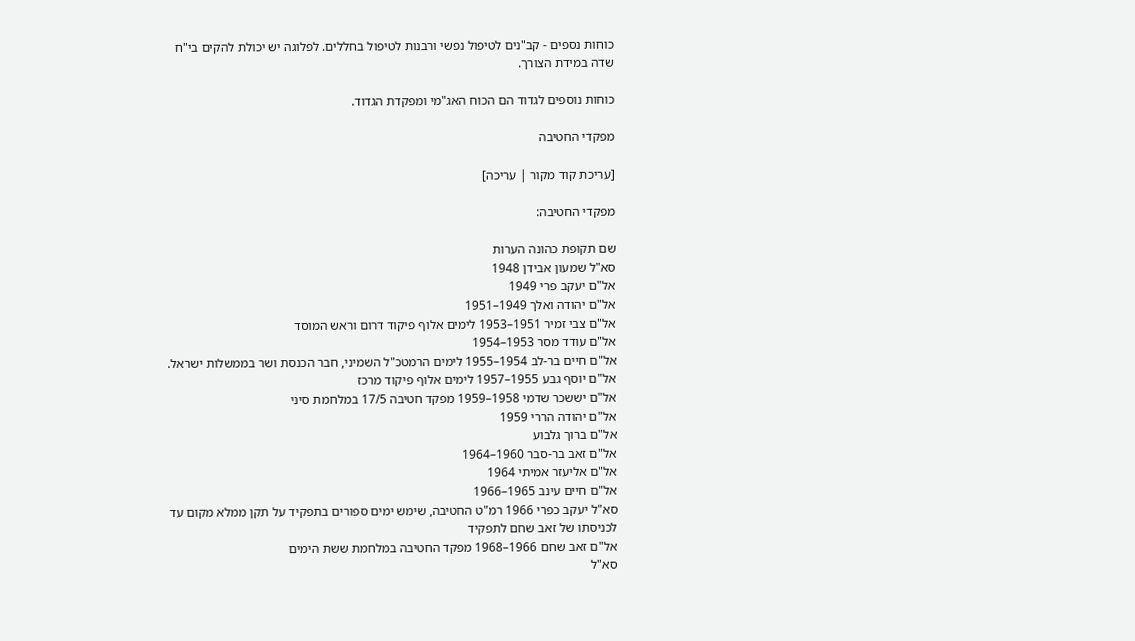כוחות נספים - קב"נים לטיפול נפשי ורבנות לטיפול בחללים. לפלוגה יש יכולת להקים בי"ח שדה במידת הצורך.

כוחות נוספים לגדוד הם הכוח האג"מי ומפקדת הגדוד.

מפקדי החטיבה

[עריכת קוד מקור | עריכה]

מפקדי החטיבה:

שם תקופת כהונה הערות
סא"ל שמעון אבידן 1948
אל"ם יעקב פרי 1949
אל"ם יהודה ואלך 1949–1951
אל"ם צבי זמיר 1951–1953 לימים אלוף פיקוד דרום וראש המוסד
אל"ם עודד מסר 1953–1954
אל"ם חיים בר-לב 1954–1955 לימים הרמטכ"ל השמיני, חבר הכנסת ושר בממשלות ישראל.
אל"ם יוסף גבע 1955–1957 לימים אלוף פיקוד מרכז
אל"ם יששכר שדמי 1958–1959 מפקד חטיבה 17/5 במלחמת סיני
אל"ם יהודה הררי 1959
אל"ם ברוך גלבוע
אל"ם זאב בר-סבר 1960–1964
אל"ם אליעזר אמיתי 1964
אל"ם חיים עינב 1965–1966
סא"ל יעקב כפרי 1966 רמ"ט החטיבה, שימש ימים ספורים בתפקיד על תקן ממלא מקום עד לכניסתו של זאב שחם לתפקיד
אל"ם זאב שחם 1966–1968 מפקד החטיבה במלחמת ששת הימים
סא"ל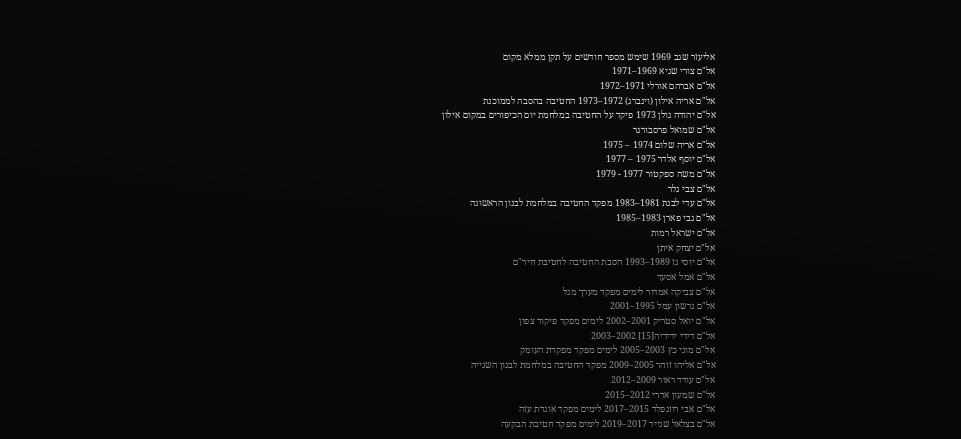אליעזר שגב 1969 שימש מספר חודשים על תקן ממלא מקום
אל"ם צורי שגיא 1969–1971
אל"ם אברהם אורלי 1971–1972
אל"ם אריה אילון (וינברג) 1972–1973 החטיבה בהסבה לממוכנת
אל"ם יהודה גולן 1973 פיקד על החטיבה במלחמת יום הכיפורים במקום אילון
אל"ם שמואל פרסבורגר
אל"ם אריה שלום 1974 – 1975
אל"ם יוסף אלדר 1975 – 1977
אל"ם משה ספקטור 1977 - 1979
אל"ם צבי גלר
אל"ם עדי לבנת 1981–1983 מפקד החטיבה במלחמת לבנון הראשונה
אל"ם גבי פארן 1983–1985
אל"ם ישראל רמות
אל"ם יצחק איתן
אל"ם יוסי גז 1989–1993 הסבת החטיבה לחטיבת חיר"ם
אל"ם אמל אסעד
אל"ם צביקה אמדור לימים מפקד מערך מגל
אל"ם גרשון עמל 1995–2001
אל"ם יואל סטריק 2001–2002 לימים מפקד פיקוד צפון
אל"ם דידי ידידיה[15] 2002–2003
אל"ם מוני כץ 2003–2005 לימים מפקד מפקדת העומק
אל"ם אליהו זוהר 2005–2009 מפקד החטיבה במלחמת לבנון השנייה
אל"ם עודד ראור 2009–2012
אל"ם שמעון אדרי 2012–2015
אל"ם אבי רוזנפלד 2015–2017 לימים מפקד אוגדת עזה
אל"ם בצלאל שנייד 2017–2019 לימים מפקד חטיבת הבקעה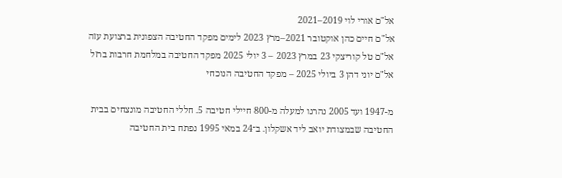אל"ם אורי לוי 2019–2021
אל"ם חיים כהן אוקטובר 2021–מרץ 2023 לימים מפקד החטיבה הצפונית ברצועת עזה
אל"ם טל קוריצקי 23 במרץ 2023 – 3 יולי 2025 מפקד החטיבה במלחמת חרבות ברזל
אל"ם יוני דהן 3 ביולי 2025 – מפקד החטיבה הנוכחי

מ-1947 ועד 2005 נהרגו למעלה מ-800 חיילי חטיבה 5. חללי החטיבה מונצחים בבית החטיבה שבמצודת יואב ליד אשקלון. ב־24 במאי 1995 נפתח בית החטיבה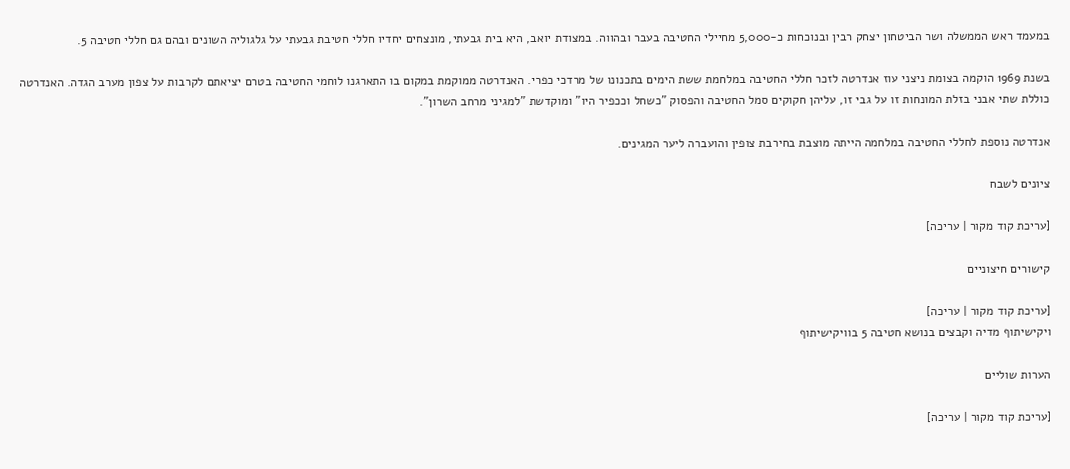במעמד ראש הממשלה ושר הביטחון יצחק רבין ובנוכחות כ-5,000 מחיילי החטיבה בעבר ובהווה. במצודת יואב, היא בית גבעתי, מונצחים יחדיו חללי חטיבת גבעתי על גלגוליה השונים ובהם גם חללי חטיבה 5.

בשנת 1969 הוקמה בצומת ניצני עוז אנדרטה לזכר חללי החטיבה במלחמת ששת הימים בתכנונו של מרדכי כפרי. האנדרטה ממוקמת במקום בו התארגנו לוחמי החטיבה בטרם יציאתם לקרבות על צפון מערב הגדה. האנדרטה כוללת שתי אבני בזלת המונחות זו על גבי זו, עליהן חקוקים סמל החטיבה והפסוק "כשחל וככפיר היו" ומוקדשת "למגיני מרחב השרון".

אנדרטה נוספת לחללי החטיבה במלחמה הייתה מוצבת בחירבת צופין והועברה ליער המגינים.

ציונים לשבח

[עריכת קוד מקור | עריכה]

קישורים חיצוניים

[עריכת קוד מקור | עריכה]
ויקישיתוף מדיה וקבצים בנושא חטיבה 5 בוויקישיתוף

הערות שוליים

[עריכת קוד מקור | עריכה]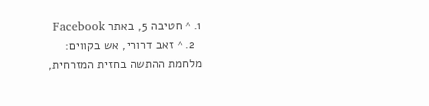1. ^ חטיבה 5, באתר Facebook
  2. ^ זאב דרורי, אש בקווים: מלחמת ההתשה בחזית המזרחית,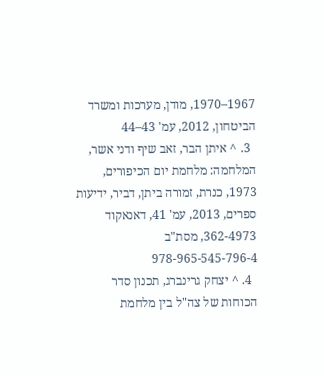1967–1970, מודן, מערכות ומשרד הביטחון, 2012, עמ' 43–44
  3. ^ איתן הבר, זאב שיף ודני אשר, המלחמה: מלחמת יום הכיפורים, 1973, כנרת, זמורה ביתן, דביר, ידיעות ספרים, 2013, עמ' 41, דאנאקוד 362-4973, מסת"ב 978-965-545-796-4
  4. ^ יצחק גרינברג, תכנון סדר הכוחות של צה"ל בין מלחמת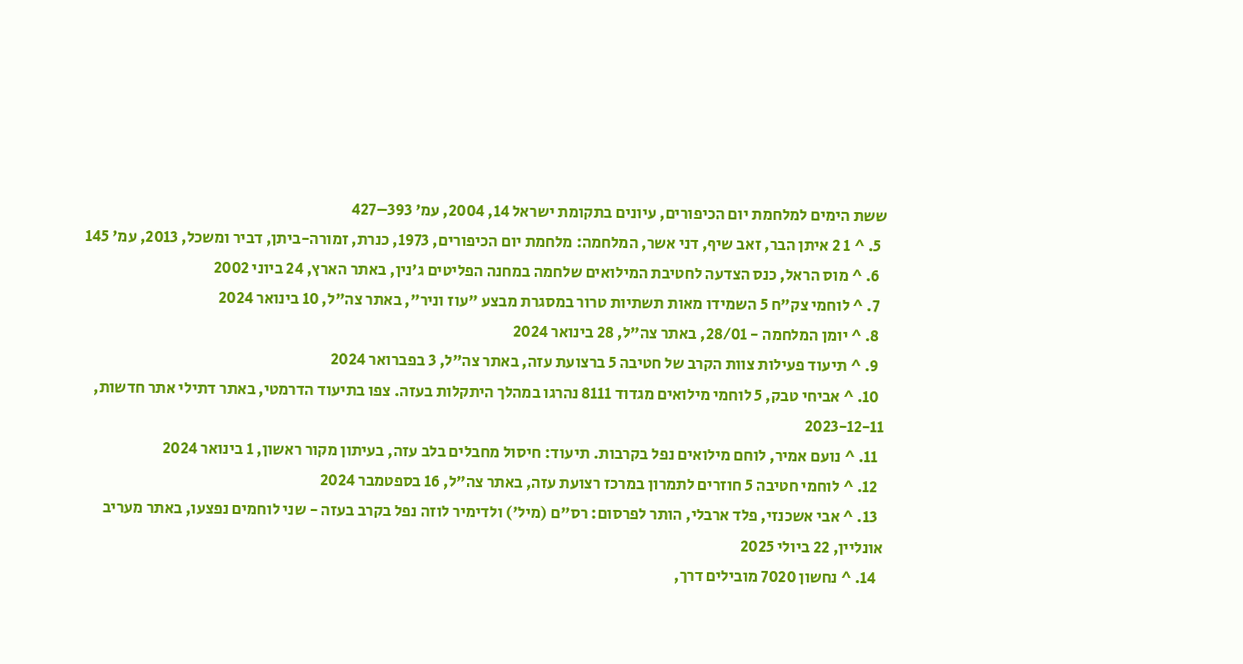ששת הימים למלחמת יום הכיפורים, עיונים בתקומת ישראל 14, 2004, עמ' 393–427
  5. ^ 1 2 איתן הבר, זאב שיף, דני אשר, המלחמה: מלחמת יום הכיפורים, 1973, כנרת, זמורה-ביתן, דביר ומשכל, 2013, עמ' 145
  6. ^ מוס הראל, כנס הצדעה לחטיבת המילואים שלחמה במחנה הפליטים ג'נין, באתר הארץ, 24 ביוני 2002
  7. ^ לוחמי צק"ח 5 השמידו מאות תשתיות טרור במסגרת מבצע "עוז וניר", באתר צה"ל, 10 בינואר 2024
  8. ^ יומן המלחמה - 28/01, באתר צה"ל, 28 בינואר 2024
  9. ^ תיעוד פעילות צוות הקרב של חטיבה 5 ברצועת עזה, באתר צה"ל, 3 בפברואר 2024
  10. ^ אביחי טבק, 5 לוחמי מילואים מגדוד 8111 נהרגו במהלך היתקלות בעזה. צפו בתיעוד הדרמטי, באתר דתילי אתר חדשות, 2023-12-11
  11. ^ נועם אמיר, לוחם מילואים נפל בקרבות. תיעוד: חיסול מחבלים בלב עזה, בעיתון מקור ראשון, 1 בינואר 2024
  12. ^ לוחמי חטיבה 5 חוזרים לתמרון במרכז רצועת עזה, באתר צה"ל, 16 בספטמבר 2024
  13. ^ אבי אשכנזי, פלד ארבלי, הותר לפרסום: רס"ם (מיל') ולדימיר לוזה נפל בקרב בעזה - שני לוחמים נפצעו, באתר מעריב אונליין, 22 ביולי 2025
  14. ^ נחשון 7020 מובילים דרך,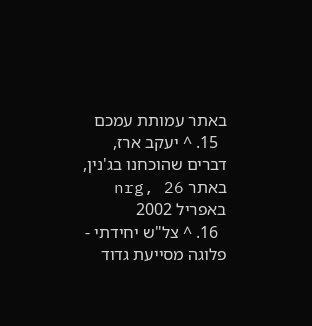באתר עמותת עמכם
  15. ^ יעקב ארז, דברים שהוכחנו בג'נין, באתר nrg, 26 באפריל 2002
  16. ^ צל"ש יחידתי - פלוגה מסייעת גדוד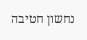נחשון חטיבה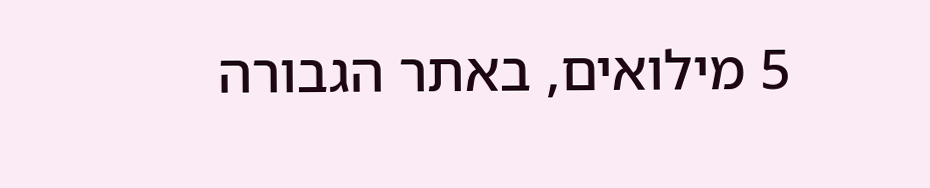5 מילואים, באתר הגבורה